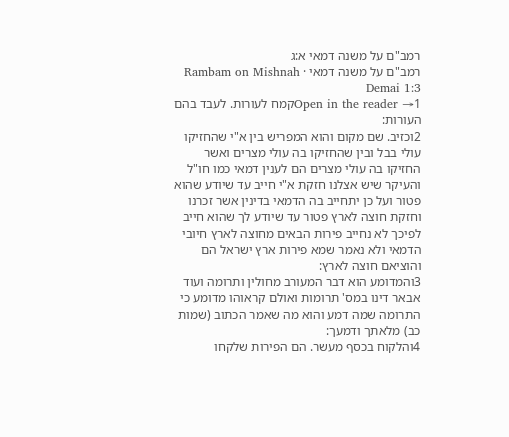רמב"ם על משנה דמאי א:ג
רמב"ם על משנה דמאי · Rambam on Mishnah Demai 1:3
Open in the reader →1קמח לעורות. לעבד בהם העורות:
2וכזיב. שם מקום והוא המפריש בין א"י שהחזיקו עולי בבל ובין שהחזיקו בה עולי מצרים ואשר החזיקו בה עולי מצרים הם לענין דמאי כמו חו"ל והעיקר שיש אצלנו חזקת א"י חייב עד שיודע שהוא פטור ועל כן יתחייב בה הדמאי בדינין אשר זכרנו וחזקת חוצה לארץ פטור עד שיודע לך שהוא חייב לפיכך לא נחייב פירות הבאים מחוצה לארץ חיובי הדמאי ולא נאמר שמא פירות ארץ ישראל הם והוציאם חוצה לארץ:
3והמדומע הוא דבר המעורב מחולין ותרומה ועוד אבאר דינו במס' תרומות ואולם קראוהו מדומע כי התרומה שמה דמע והוא מה שאמר הכתוב (שמות כב) מלאתך ודמעך:
4והלקוח בכסף מעשר. הם הפירות שלקחו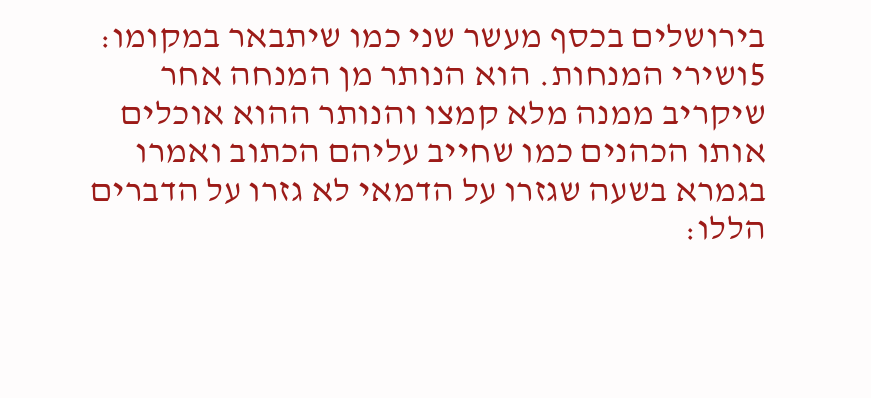בירושלים בכסף מעשר שני כמו שיתבאר במקומו:
5ושירי המנחות. הוא הנותר מן המנחה אחר שיקריב ממנה מלא קמצו והנותר ההוא אוכלים אותו הכהנים כמו שחייב עליהם הכתוב ואמרו בגמרא בשעה שגזרו על הדמאי לא גזרו על הדברים הללו: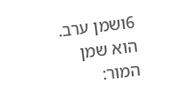6ושמן ערב. הוא שמן המור: